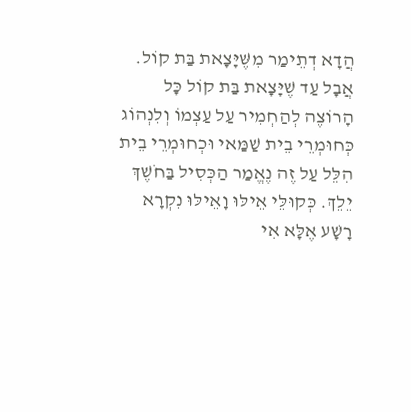הֲדָא דְתֵימַר מִשֶּׁיָּצָאת בַּת קוֹל. אֲבָל עַד שֶׁיָּצָאת בַּת קוֹל כָּל הָרוֹצֶה לְהַחְמִיר עַל עַצְמוֹ וְלִנְהוֹג כְּחוּמְרֵי בֵית שַׁמַּאי וּכְחוּמְרֵי בֵית הִלֵּל עַל זֶה נֶאֱמַר הַכְּסִיל בַּחֹשֶׁךְ יֵלֵךְ. כְּקוּלֵּי אֵילּוּ וָאֵילּוּ נִקְרָא רָשָׁע אֶלָּא אִי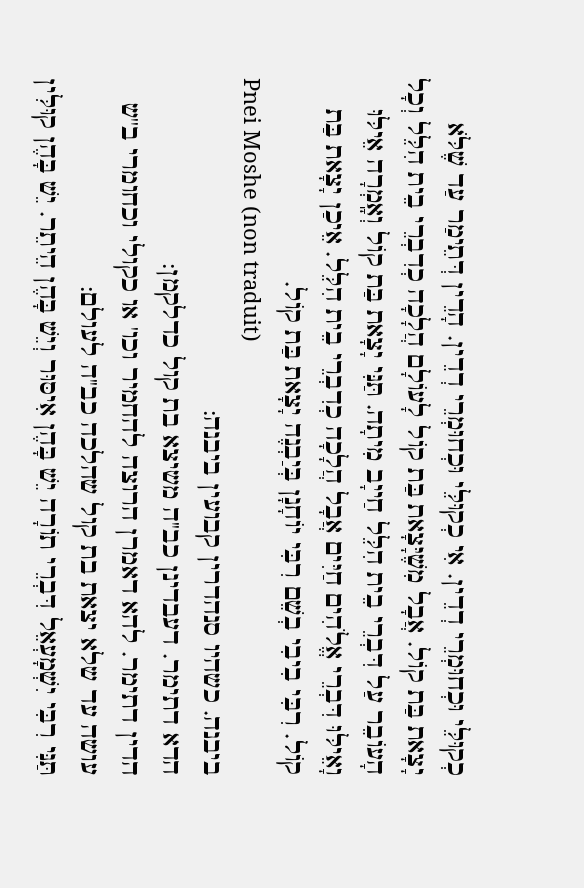כְקוּלֵּי וּכְחוּמְרֵי דְדֵין. אִי כְקוּלֵּי וּכְחוּמְרֵי דְדֵין. הָדֵין דְּתֵימַר עַד שֶׁלֹּא יָצָאת בַּת קוֹל. אֲבָל מִשֶׁיָּצָאת בַּת קוֹל לָעוֹלָם הֲלָכָה כְדִבְרֵי בֵית הִלֵּל וְכָל הָעוֹבֵר עַל דִּבְרֵי בֵית הִלֵּל חַייָב מִיתָה. תַּנִּי יָצָאת בַּת קוֹל וְאָֽמְרָה אֵילּוּ וָאֵילּוּ דִּבְרֵי אֱלֹהִים חַיִּים אֲבָל הֲלָכָה כְדִבְרֵי בֵית הִלֵּל. אֵיכַן יָצָאת בַּת קוֹל. רִבִּי בִיבִי בְשֵׁם רִבִּי יוֹחָנָן בְּיַבְנֶה יָצָאת בַּת קוֹל.
Pnei Moshe (non traduit)
ביבנה. כשהיו סנהדרין קבועין ביבנה:
הדא דתימר. דעבדינן כב''ה משיצא בת קול כדלקמן:
הדין דתימר. להא דאמרן הרוצה להחמיר וכו' או כקולי וכחומרי ב''ש עושה עד שלא יצאת בת קול שהלכה כב''ה לעולם:
תַּנִּי רִבִּי יִשְׁמָעְאֵל דִּבְרֵי תוֹרָה יֵשׁ בָּהֶן אִיסּוּר וְיֵשׁ בָּהֶן הֵיתֵר. יֵשׁ בָּהֶן קוּלִּין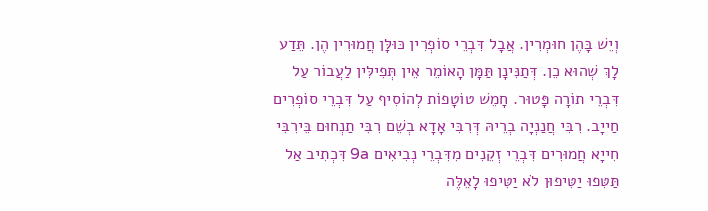וְיֵשׁ בָּהֶן חוּמְרִין. אֲבָל דִּבְרֵי סוֹפְרִין כּוּלָּן חֲמוּרִין הֶן. תֵּדַע לָךְ שְׁהוּא כֵן. דְּתַנִּינָן תַּמָּן הָאוֹמֵר אֵין תְּפִילִּין לַעֲבוֹר עַל דִּבְרֵי תוֹרָה פָּטוּר. חָמֵשׁ טוֹטָפוֹת לְהוֹסִיף עַל דִּבְרֵי סוֹפְרִים חַייָב. רִבִּי חֲנַנְיָה בְרֵיהּ דְּרִבִּי אָדָא בְשֵׁם רִבִּי תַנְחוּם בֵּירִבִּי חִייָא חֲמוּרִים דִּבְרֵי זְקֵנִים מִדִּבְרֵי נְבִיאִים 9a דִּכְתִיב אַל תַּטִּפוּ יַטִּיפוּן לֹא יַטִּיפוּ לָאֵלֶּה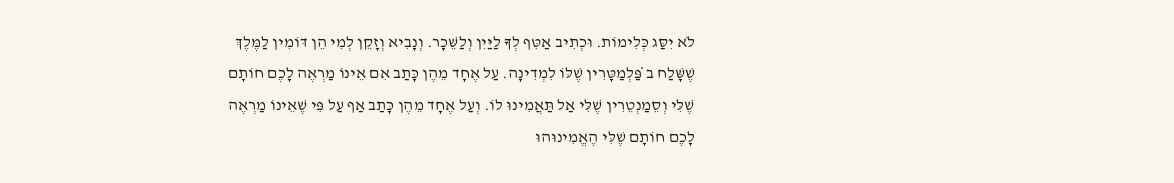לֹא יִסַּג כְּלִימוֹת. וּכְתִיב אַטִּף לְךָ לַיַּיִן וְלַשֵּׁכָר. וְנָבִיא וְזָקֵן לְמִי הֵן דּוֹמִין לַמֶּלֶךְ שֶׁשָּׁלַח ב̇ פַּלְמַטָּרִין שֶׁלּוֹ לִמְדִינָה. עַל אֶחָד מֵהֶן כָּתַב אִם אֵינוֹ מַרְאֶה לָכֶם חוֹתָם שֶׁלִּי וְסֵמַנְטֵרִין שֶׁלִּי אַל תַּאֲמִינוּ לוֹ. וְעַל אֶחָד מֵהֶן כָּתַב אַף עַל פִּי שֶׁאֵינוֹ מַרְאֶה לָכֶם חוֹתָם שֶׁלִּי הֶאֱמִינוּהוּ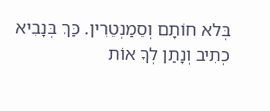בְּלא חוֹתָם וְסֵמַנְטֵרִין. כַּךְ בְּנָבִיא כְתִיב וְנָתַן לְךָ אוֹת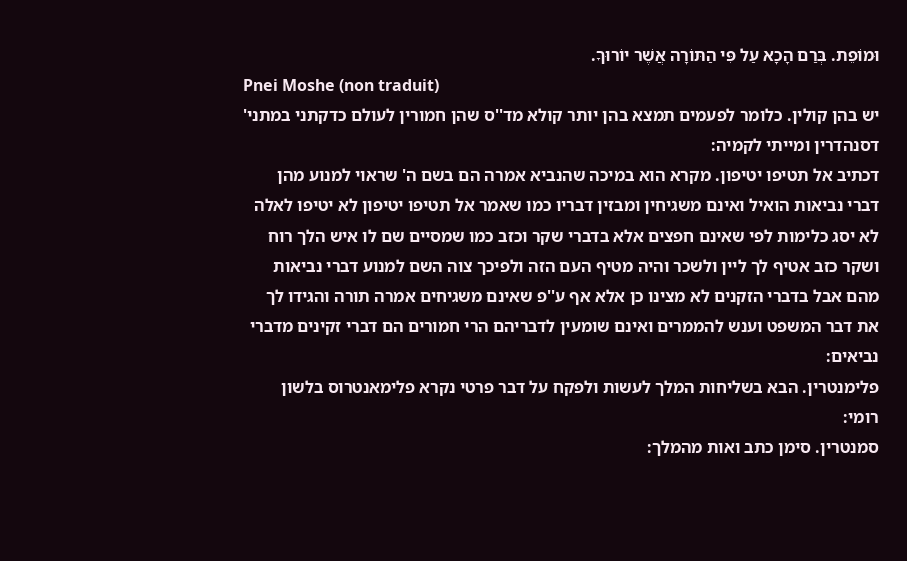וּמוֹפֵת. בְּרַם הָכָא עַל פִּי הַתּוֹרָה אֲשֶׁר יוֹרוּךָ.
Pnei Moshe (non traduit)
יש בהן קולין. כלומר לפעמים תמצא בהן יותר קולא מד''ס שהן חמורין לעולם כדקתני במתני' דסנהדרין ומייתי לקמיה:
דכתיב אל תטיפו יטיפון. מקרא הוא במיכה שהנביא אמרה הם בשם ה' שראוי למנוע מהן דברי נביאות הואיל ואינם משגיחין ומבזין דבריו כמו שאמר אל תטיפו יטיפון לא יטיפו לאלה לא יסג כלימות לפי שאינם חפצים אלא בדברי שקר וכזב כמו שמסיים שם לו איש הלך רוח ושקר כזב אטיף לך ליין ולשכר והיה מטיף העם הזה ולפיכך צוה השם למנוע דברי נביאות מהם אבל בדברי הזקנים לא מצינו כן אלא אף ע''פ שאינם משגיחים אמרה תורה והגידו לך את דבר המשפט וענש להממרים ואינם שומעין לדבריהם הרי חמורים הם דברי זקינים מדברי נביאים:
פלימנטרין. הבא בשליחות המלך לעשות ולפקח על דבר פרטי נקרא פלימאנטרוס בלשון רומי:
סמנטרין. סימן כתב ואות מהמלך: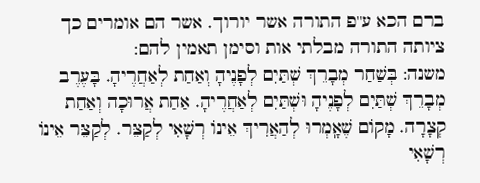ברם הכא ע''פ התורה אשר יורוך. אשר הם אומרים כך ציותה התורה מבלתי אות וסימן תאמין להם:
משנה: בְּשַׁחַר מְבָרֵךְ שְׁתַּיִם לְפָנֶיהָ וְאַחַת לְאַחֲרֶיהָ. בָּעֶרֶב מְבָרֵךְ שְׁתַּיִם לְפָנֶיהָ וּשְׁתַּיִם לְאַחֲרֶיהָ. אַחַת אֲרוּכָה וְאַחַת קְצָרָה. מָקוֹם שֶׁאָֽמְרוּ לְהַאֲרִיךְ אֵינוֹ רְשָׁאִי לְקַצֵּר. לְקַצֵּר אֵינוֹ רְשָׁאִי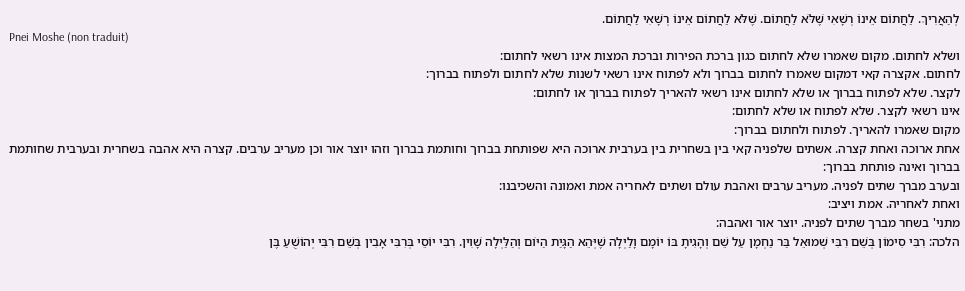לְהַאֲרִיךְ. לַחֲתוֹם אֵינוֹ רְשָׁאִי שֶׁלֹּא לַחֲתוֹם. שֶׁלֹּא לַחֲתוֹם אֵינוֹ רְשָׁאִי לַחֲתוֹם.
Pnei Moshe (non traduit)
ושלא לחתום. מקום שאמרו שלא לחתום כגון ברכת הפירות וברכת המצות אינו רשאי לחתום:
לחתום. אקצרה קאי דמקום שאמרו לחתום בברוך ולא לפתוח אינו רשאי לשנות שלא לחתום ולפתוח בברוך:
לקצר. שלא לפתוח בברוך או שלא לחתום אינו רשאי להאריך לפתוח בברוך או לחתום:
אינו רשאי לקצר. שלא לפתוח או שלא לחתום:
מקום שאמרו להאריך. לפתוח ולחתום בברוך:
אחת ארוכה ואחת קצרה. אשתים שלפניה קאי בין בשחרית בין בערבית ארוכה היא שפותחת בברוך וחותמת בברוך וזהו יוצר אור וכן מעריב ערבים. קצרה היא אהבה בשחרית ובערבית שחותמת בברוך ואינה פותחת בברוך:
ובערב מברך שתים לפניה. מעריב ערבים ואהבת עולם ושתים לאחריה אמת ואמונה והשכיבנו:
ואחת לאחריה. אמת ויציב:
מתני' בשחר מברך שתים לפניה. יוצר אור ואהבה:
הלכה: רִבִּי סִימוֹן בְּשֵׁם רִבִּי שְׁמוּאֵל בַּר נַחְמָן עַל שֵׁם וְהָגִיתָ בּוֹ יוֹמָם וָלַיְלָה שֶׁיְּהֵא הַגָּיַת הַיּוֹם וְהַלַּיְלָה שָׁוִין. רִבִּי יוֹסֵי בְּרִבִּי אָבִין בְּשֵׁם רִבִּי יְהוֹשֻׁעַ בֶּן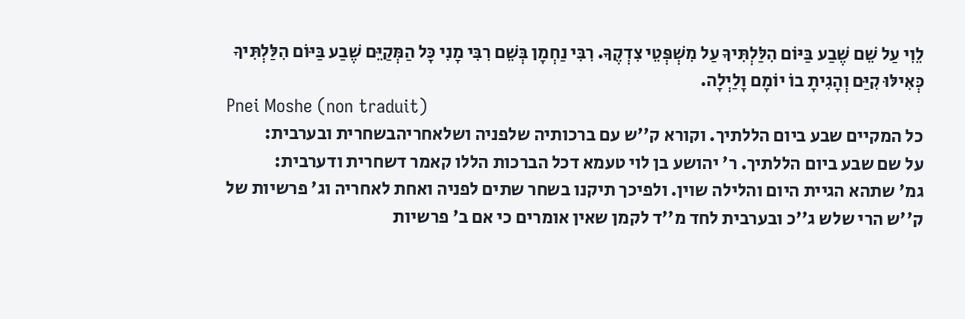לֵוִי עַל שֵׁם שֶׁבַע בַּיּוֹם הִלַּלְתִּיךָ עַל מִשְׁפְּטֵי צִדְקֶךָ. רִבִּי נַחְמָן בְּשֵׁם רִבִּי מָנִי כָּל הַמְּקַיֵּם שֶׁבַע בַּיּוֹם הִלַּלְתִּיךָ כְּאִילּוּ קִיַּם וְהָגִיתָ בוֹ יוֹמָם וָלַיְלָה.
Pnei Moshe (non traduit)
כל המקיים שבע ביום הללתיך. וקורא ק''ש עם ברכותיה שלפניה ושלאחריהבשחרית ובערבית:
על שם שבע ביום הללתיך. ר' יהושע בן לוי טעמא דכל הברכות הללו קאמר דשחרית ודערבית:
גמ' שתהא הגיית היום והלילה שוין. ולפיכך תיקנו בשחר שתים לפניה ואחת לאחריה וג' פרשיות של ק''ש הרי שלש ג''כ ובערבית לחד מ''ד לקמן שאין אומרים כי אם ב' פרשיות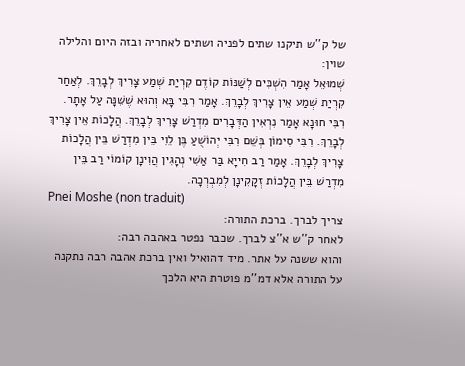של ק''ש תיקנו שתים לפניה ושתים לאחריה ובזה היום והלילה שוין:
שְׁמוּאֵל אָמַר הִשְׁכִּים לְשַׁנּוֹת קוֹדֶם קִרְיַת שְׁמַע צָרִיךְ לְבָרֵךְ. לְאַחַר קִרְיַת שְׁמַע אֵין צָרִיךְ לְבָרֵךְ. אָמַר רִבִּי בָּא וְהוּא שֶׁשִּׁנָּה עַל אָתָר. רִבִּי חוּנָא אָמַר נִרְאִין הַדְּבָרִים מִדְרַשׁ צָרִיךְ לְבָרֵךְ. הֲלָכוֹת אֵין צָרִיךְ לְבָרֵךְ. רִבִּי סִימוֹן בְּשֵׁם רִבִּי יְהוֹשֻׁעַ בֶּן לֵוִי בֵּין מִדְרַשׁ בֵּין הֲלָכוֹת צָרִיךְ לְבָרֵךְ. אָמַר רַב חִייָא בַּר אַשִׁי נְהָגִין הֲוִינָן קוֹמוֹי רַב בֵּין מִדְרַשׁ בֵּין הֲלָכוֹת זְקָקִינָן לְמִבְרְכָה.
Pnei Moshe (non traduit)
צריך לברך. ברכת התורה:
לאחר ק''ש א''צ לברך. שכבר נפטר באהבה רבה:
והוא ששנה על אתר. מיד דהואיל ואין ברכת אהבה רבה נתקנה על התורה אלא דמ''מ פוטרת היא הלכך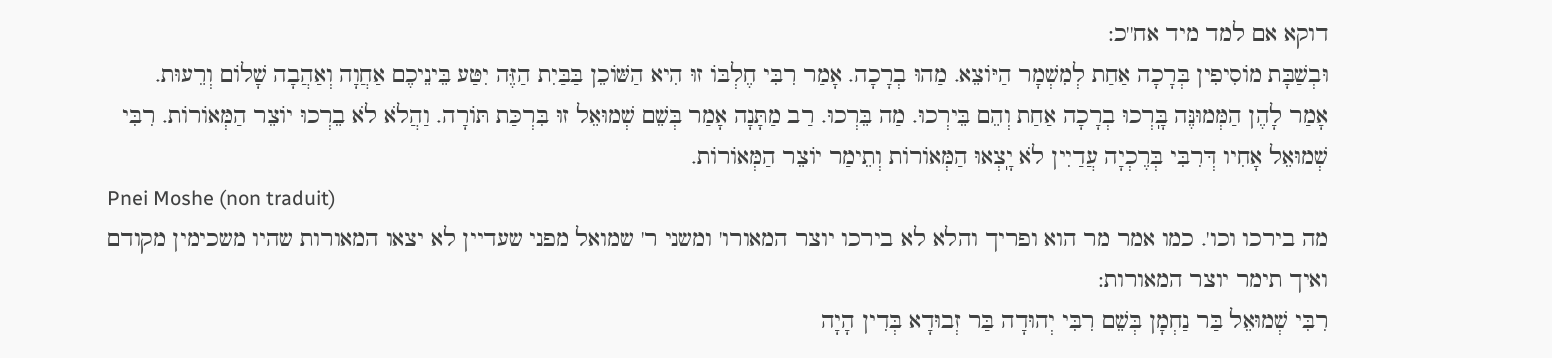דוקא אם למד מיד אח''כ:
וּבְשַׁבָּת מוֹסִיפִין בְּרָכָה אַחַת לְמִשְׁמָר הַיּוֹצֵא. מַהוּ בְרָכָה. אָמַר רִבִּי חֶלְבּוֹ זוּ הִיא הַשּׁוֹכֵן בַּבַּיִת הַזֶּה יִטַּע בֵּינֵיכֶם אַחֲוָה וְאַהֲבָה שָׁלוֹם וְרֵעוּת.
אָמַר לָהֶן הַמְּמוּנֶּה בָּֽרְכוּ בְרָכָה אַחַת וְהֵם בֵּירְכוּ. מַה בֵּרְכוּ. רַב מַתָּנָה אָמַר בְּשֵׁם שְׁמוּאֵל זוּ בִּרְכַּת תּוֹרָה. וַהֲלֹא לֹא בֵרְכוּ יוֹצֵר הַמְּאוֹרוֹת. רִבִּי שְׁמוּאֵל אָחִיו דְּרִבִּי בְּרֶכְיָה עֲדַיִין לֹא יָֽצְאוּ הַמְּאוֹרוֹת וְתֵימַר יוֹצֵר הַמְּאוֹרוֹת.
Pnei Moshe (non traduit)
מה בירכו וכו'. כמו אמר מר הוא ופריך והלא לא בירכו יוצר המאורו' ומשני ר' שמואל מפני שעדיין לא יצאו המאורות שהיו משכימין מקודם ואיך תימר יוצר המאורות:
רִבִּי שְׁמוּאֵל בַּר נַחְמָן בְּשֵׁם רִבִּי יְהוּדָה בַּר זְבוּדָא בְּדִין הָיָה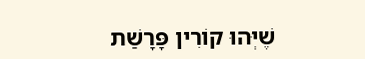שֶׁיְּהוּ קוֹרִין פָּרָשַׁת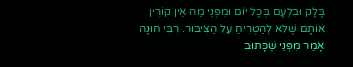בָּלָק וּבִלְעָם בְּכָל יוֹם וּמִפְּנֵי מַה אֵין קוֹרִין אוֹתָם שֶׁלּא לְהַטְרִיחַ עַל הַצִּיבּוּר. רִבִּי חוּנָה אָמַר מִפְּנֵי שֶׁכָּתוּב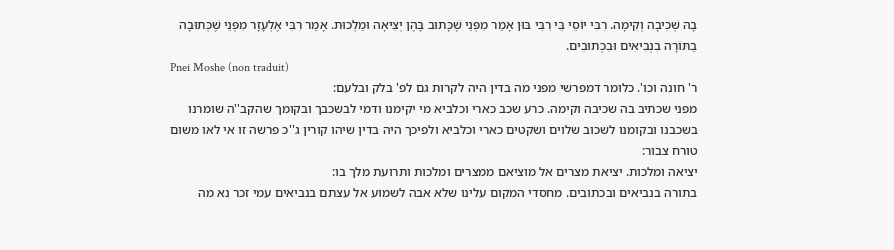בָהּ שְׁכִיבָה וְקִימָה. רִבִּי יוֹסֵי בֵּי רִבִּי בּוּן אָמַר מִפְּנֵי שֶׁכָּתוּב בָּהֶן יְצִיאָה וּמַלְכוּת. אָמַר רִבִּי אֶלְעָזָר מִפְּנֵי שֶׁכְּתוּבָה בַתּוֹרָה בִנְבִיאִים וּבִכְתוּבִים.
Pnei Moshe (non traduit)
ר' חונה וכו'. כלומר דמפרשי מפני מה בדין היה לקרות גם לפ' בלק ובלעם:
מפני שכתיב בה שכיבה וקימה. כרע שכב כארי וכלביא מי יקימנו ודמי לבשכבך ובקומך שהקב''ה שומרנו בשכבנו ובקומנו לשכוב שלוים ושקטים כארי וכלביא ולפיכך היה בדין שיהו קורין ג''כ פרשה זו אי לאו משום טורח צבור:
יציאה ומלכות. יציאת מצרים אל מוציאם ממצרים ומלכות ותרועת מלך בו:
בתורה בנביאים ובכתובים. מחסדי המקום עלינו שלא אבה לשמוע אל עצתם בנביאים עמי זכר נא מה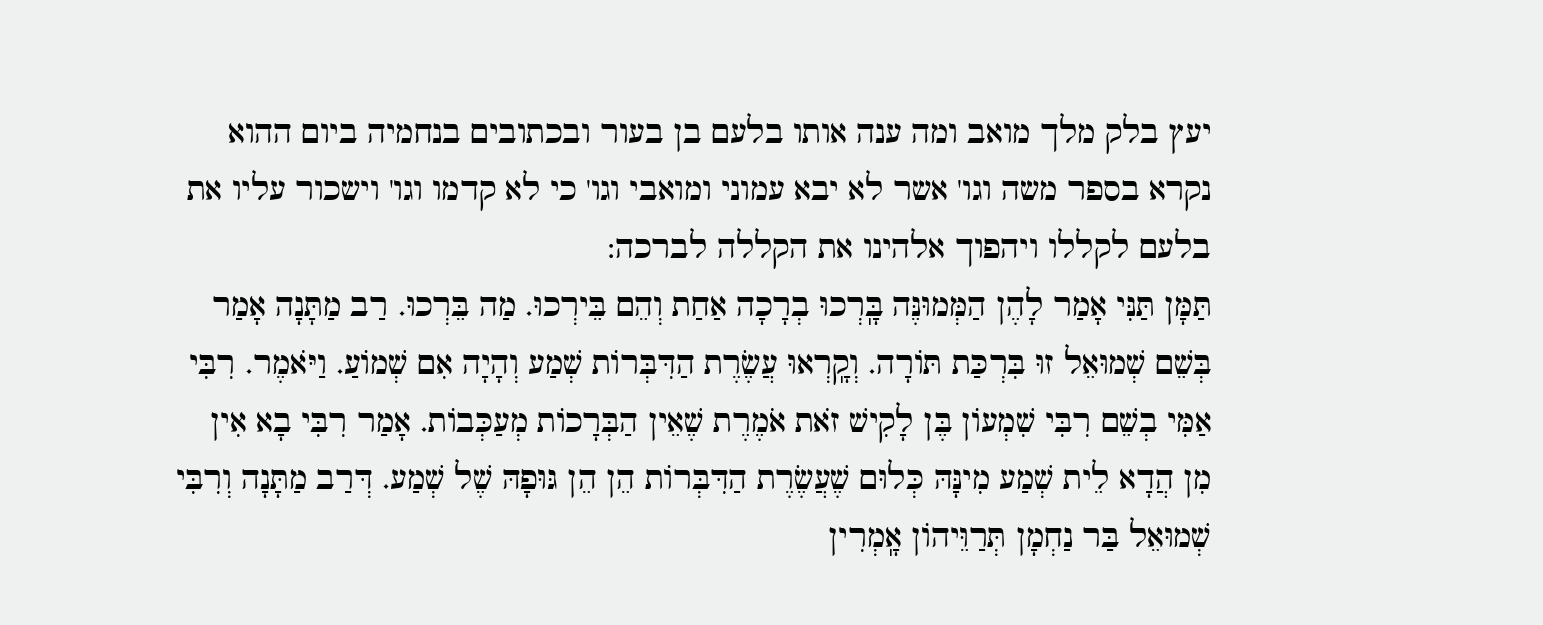יעץ בלק מלך מואב ומה ענה אותו בלעם בן בעור ובכתובים בנחמיה ביום ההוא נקרא בספר משה וגו' אשר לא יבא עמוני ומואבי וגו' כי לא קדמו וגו' וישכור עליו את בלעם לקללו ויהפוך אלהינו את הקללה לברכה:
תַּמָּן תַּנִּי אָמַר לָהֶן הַמְּמוּנֶּה בָּֽרְכוּ בְרָכָה אַחַת וְהֵם בֵּירְכוּ. מַה בֵּרְכוּ. רַב מַתָּנָה אָמַר בְּשֵׁם שְׁמוּאֵל זוּ בִּרְכַּת תּוֹרָה. וְקָֽרְאוּ עֲשֶׂרֶת הַדִּבְּרוֹת שְׁמַע וְהָיָה אִם שְׁמוֹעַ. וַיֹּאמֶר. רִבִּי אַמִּי בְשֵׁם רִבִּי שִׁמְעוֹן בֶּן לָקִישׁ זֹאת אֹמֶרֶת שֶׁאֵין הַבְּרָכוֹת מְעַכְּבוֹת. אָמַר רִבִּי בָא אִין מִן הֲדָא לֵית שְׁמַע מִינָּהּ כְּלוּם שֶׁעֲשֶׂרֶת הַדִּבְּרוֹת הֵן הֵן גּוּפָהּ שֶׁל שְׁמַע. דְּרַב מַתָּנָה וְרִבִּי שְׁמוּאֵל בַּר נַחְמָן תְּרַוֵּיהוֹן אָֽמְרִין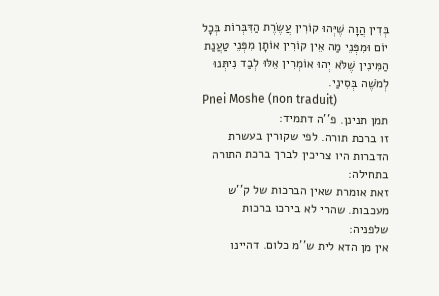בְּדִין הֲוָה שֶׁיְּהוּ קוֹרִין עֲשֶׂרֶת הַדִּבְּרוֹת בְּכָל יוֹם וּמִפְּנֵי מַה אֵין קוֹרִין אוֹתָן מִפְּנֵי טַעֲנַת הַמִּינִין שֶׁלֹּא יְהוּ אוֹמְרִין אֵלּוּ לְבַד נִיתְּנוּ לְמֹשֶׁה בְּסִינַי.
Pnei Moshe (non traduit)
תמן תנינן. פ''ה דתמיד:
זו ברכת תורה. לפי שקורין בעשרת הדברות היו צריכין לברך ברכת התורה בתחילה:
זאת אומרת שאין הברכות של ק''ש מעכבות. שהרי לא בירכו ברכות שלפניה:
אין מן הדא לית ש''מ כלום. דהיינו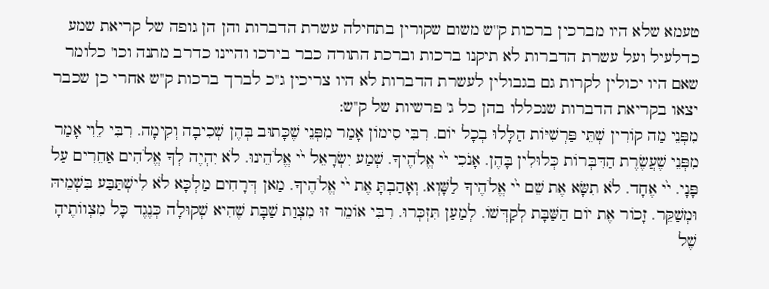טעמא שלא היו מברכין ברכות ק''ש משום שקורין בתחילה עשרת הדברות והן הן גופה של קריאת שמע כדלעיל ועל עשרת הדברות לא תיקנו ברכות וברכת התורה כבר בירכו והיינו כדרב מתנה וכו' כלומר שאם היו יכולין לקרות גם בגבולין לעשרת הדברות לא היו צריכין ג''כ לברך ברכות ק''ש אחרי כן שכבר יצאו בקריאת הדברות שנכללו בהן כל ג' פרשיות של ק''ש:
מִפְּנֵי מַה קוֹרִין שְׁתֵּי פַּרְשִׁיּוֹת הַלָּלוּ בְכָל יוֹם. רִבִּי סִימוֹן אָמַר מִפְּנֵי שֶׁכָּתוּב בְּהֶן שְׁכִיבָה וְקִימָה. רִבִּי לֵוִי אָמַר מִפְּנֵי שֶׁעֲשֶׂרֶת הַדִּבְּרוֹת כְּלוּלִין בָּהֶן. אָנֹכִי י֙י אֱלֹהֶיךָ. שְׁמַע יִשְׂרָאֵל י֙י אֱלֹהֵינוּ. לֹא יִהְיֶה לְךָ אֱלֹהִים אַחֵרִים עַל פָּנָי. י֙י אֶחָד. לֹא תִשָּׂא אֶת שֵׁם י֙י אֱלֹהֶיךָ לַשָּׁוְא. וְאָהַבְתָּ אֶת י֙י אֱלֹהֶיךָ. מַאן דְּרָחִים מַלְכָּא לֹא לִישְׁתַּבַּע בִּשְׁמֵיהּ וּמְשַׁקֵּר. זָכוֹר אֶת יוֹם הַשַּׁבָּת לְקַדְּשׁוֹ. לְמַעַן תִּזְכְּרוּ. רִבִּי אוֹמֵר זוּ מִצְוַת שַׁבָּת שֶׁהִיא שְׁקוּלָה כְּנֶגֶד כָּל מִצְווֹתֶיהָ שֶׁל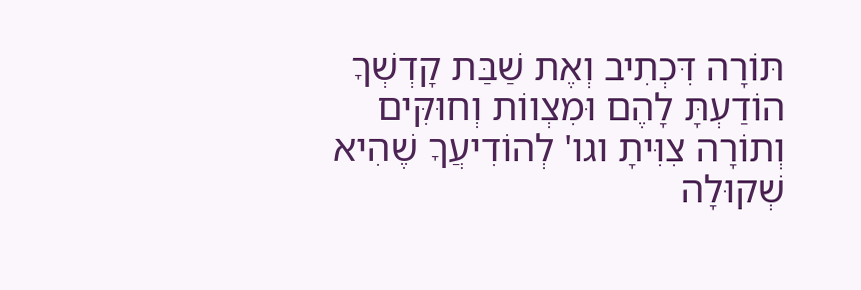תּוֹרָה דִּכְתִיב וְאֶת שַׁבַּת קָדְשְׁךָ הוֹדַעְתָּ לָהֶם וּמִצְווֹת וְחוּקִּים וְתוֹרָה צִוִּיתָ וגו' לְהוֹדִיעֲךָ שֶׁהִיא שְׁקוּלָה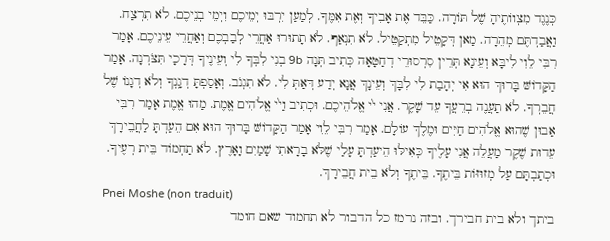כְּנֶגֶד מִצְווֹתֶיהָ שֶׁל תּוֹרָה. כַּבֵּד אֶת אָבִיךָ וְאֶת אִמֶּךָ. לְמַעַן יִרְבּוּ יְמֵיכֶם וִיְמֵי בְנֵיכֶם. לֹא תִרְצַח. וַאֲבַדְתֶּם מְהֵרָה. מַאן דְּקָטֵיל מִתְקַטֵּיל. לֹא תִנְאַף. לֹא תָתוּרוּ אַחֲרֵי לְבַבְכֶם וְאַחֲרֵי עֵינֵיכֶם. אָמַר רִבִּי לֵוִי לִיבָּא וְעֵינָא תְּרֵין סִרְסוּרֵי דְחַטָּאָה כְּתִיב תְּנָה 9b בְנִי לִבְּךָ לִי וְעֵינֶיךָ דְּרָכָי תִּצֹּרְנָה. אָמַר הַקָּדוֹשּׁ בָּרוּךְ הוּא אִי יְהָבַת לִי לִבָּךְ וְעֵינָךְ אֲנָא יְדַע דְּאַתְּ לִי. לֹא תִגְנֹב. וְאָסַפְתָּ דְגָֽנְךָ וְלֹא דְגָנוֹ שֶׁל חֲבֵרְךָ. לֹא תַעֲנֶה בְרֵעֲךָ עֵד שָׁקֶר. אֲנִי י֙י אֱלֹהֵיכֶם. וּכְתִיב וַי֙י אֱלֹהִים אֱמֶת. מַהוּ אֱמֶת אָמַר רִבִּי אַבוּן שֶׁהוּא אֱלֹהִים חַיִּים וּמֶלֶךְ עוֹלָם. אָמַר רִבִּי לֵוִי אָמַר הַקָּדוֹשּׁ בָּרוּךְ הוּא אִם הֵעַדְתָּ לַחֲבֵירָךְ עֵדוּת שֶׁקֶר מַעֲלֵה אֲנִי עָלֶיךָ כְּאִילּוּ הֵיעַדְתָּ עָלַי שֶׁלֹּא בָרָאתִי שָׁמַיִם וָאָרֶץ. לֹא תַחְמוֹד בֵּית רְעֶיךָ. וּכְתַבְתָּם עַל מְזוּזּוֹת בֵּיתֶךָ. בֵּיתֶךָ וְלֹא בֵית חֲבֵירָךְ.
Pnei Moshe (non traduit)
ביתך ולא בית חבירך. ובזה נרמז כל הדבור לא תחמוד שאם חומד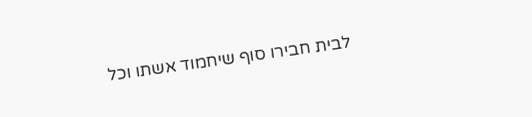לבית חבירו סוף שיחמוד אשתו וכל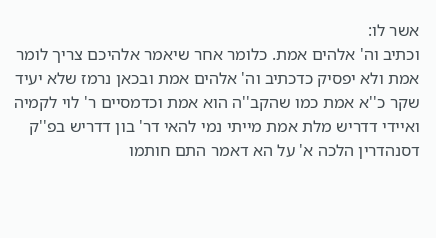אשר לו:
וכתיב וה' אלהים אמת. כלומר אחר שיאמר אלהיכם צריך לומר אמת ולא יפסיק כדכתיב וה' אלהים אמת ובכאן נרמז שלא יעיד שקר כ''א אמת כמו שהקב''ה הוא אמת וכדמסיים ר' לוי לקמיה ואיידי דדריש מלת אמת מייתי נמי להאי דר' בון דדריש בפ''ק דסנהדרין הלכה א' על הא דאמר התם חותמו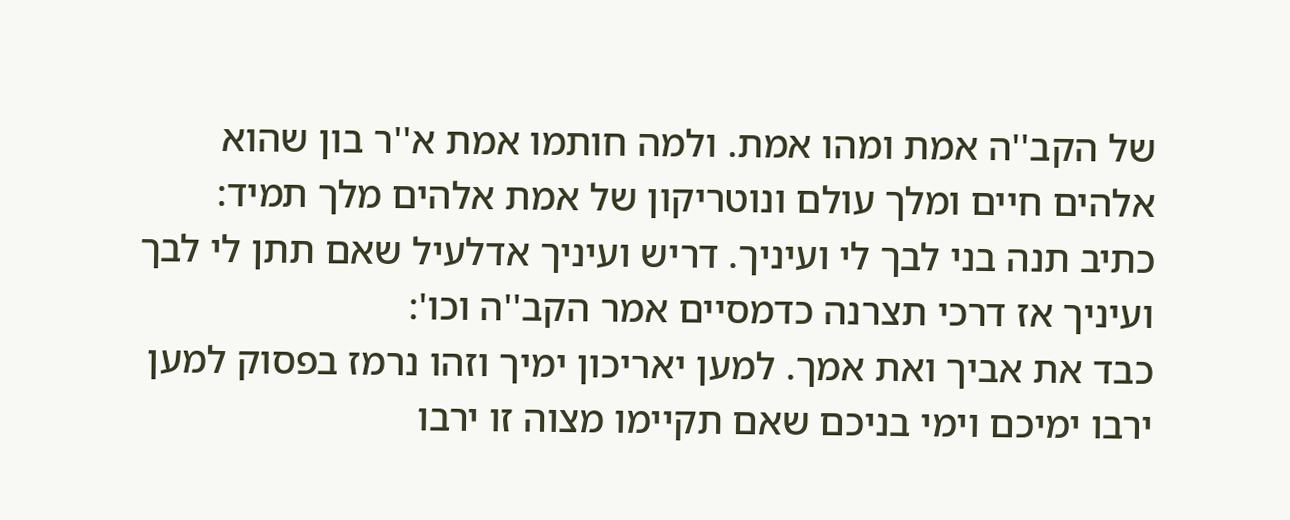של הקב''ה אמת ומהו אמת. ולמה חותמו אמת א''ר בון שהוא אלהים חיים ומלך עולם ונוטריקון של אמת אלהים מלך תמיד:
כתיב תנה בני לבך לי ועיניך. דריש ועיניך אדלעיל שאם תתן לי לבך ועיניך אז דרכי תצרנה כדמסיים אמר הקב''ה וכו':
כבד את אביך ואת אמך. למען יאריכון ימיך וזהו נרמז בפסוק למען ירבו ימיכם וימי בניכם שאם תקיימו מצוה זו ירבו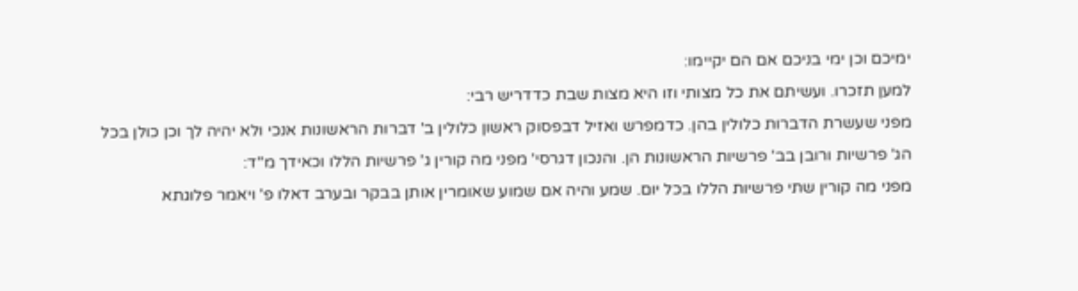ימיכם וכן ימי בניכם אם הם יקיימו:
למען תזכרו. ועשיתם את כל מצותי וזו היא מצות שבת כדדריש רבי:
מפני שעשרת הדברות כלולין בהן. כדמפרש ואזיל דבפסוק ראשון כלולין ב' דברות הראשונות אנכי ולא יהיה לך וכן כולן בכל הג' פרשיות ורובן בב' פרשיות הראשונות הן. והנכון דגרסי' מפני מה קורין ג' פרשיות הללו וכאידך מ''ד:
מפני מה קורין שתי פרשיות הללו בכל יום. שמע והיה אם שמוע שאומרין אותן בבקר ובערב דאלו פ' ויאמר פלוגתא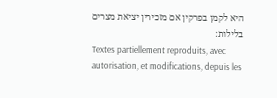היא לקמן בפרקין אם מזכירין יציאת מצרים בלילות:
Textes partiellement reproduits, avec autorisation, et modifications, depuis les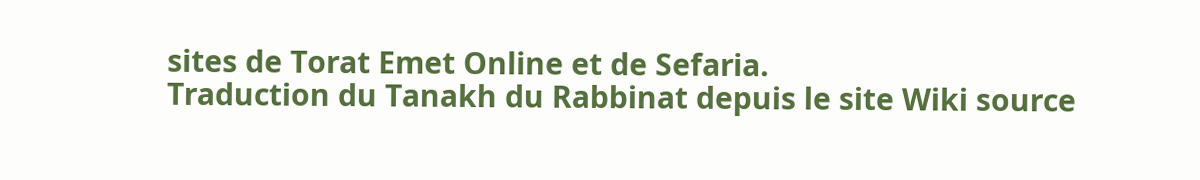sites de Torat Emet Online et de Sefaria.
Traduction du Tanakh du Rabbinat depuis le site Wiki source